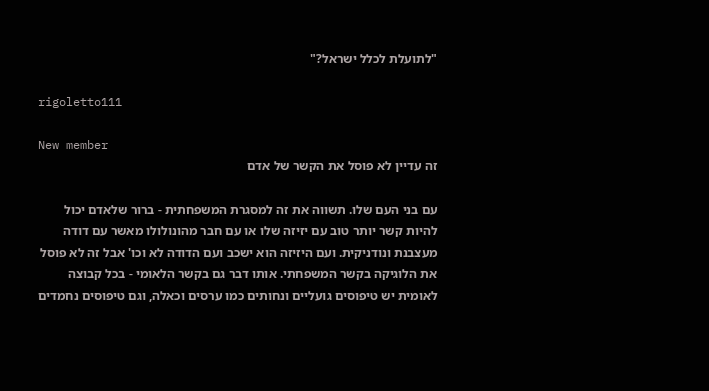"לתועלת לכלל ישראל?"

rigoletto111

New member
זה עדיין לא פוסל את הקשר של אדם

עם בני העם שלו. תשווה את זה למסגרת המשפחתית - ברור שלאדם יכול להיות קשר יותר טוב עם יזיזה שלו או עם חבר מהונולולו מאשר עם דודה מעצבנת ונודניקית. ועם היזיזה הוא ישכב ועם הדודה לא וכו' אבל זה לא פוסל את הלוגיקה בקשר המשפחתי. אותו דבר גם בקשר הלאומי - בכל קבוצה לאומית יש טיפוסים גועליים ונחותים כמו ערסים וכאלה, וגם טיפוסים נחמדים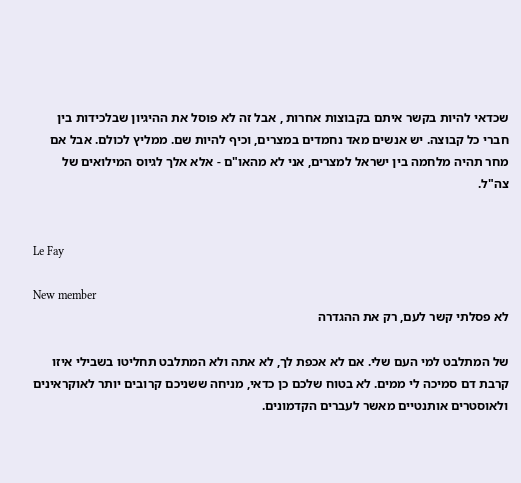שכדאי להיות בקשר איתם בקבוצות אחרות , אבל זה לא פוסל את ההיגיון שבלכידות בין חברי כל קבוצה. יש אנשים מאד נחמדים במצרים, וכיף להיות שם. ממליץ לכולם. אבל אם מחר תהיה מלחמה בין ישראל למצרים, אני לא מהאו"ם - אלא אלך לגיוס המילואים של צה"ל.


Le Fay

New member
לא פסלתי קשר לעם, רק את ההגדרה

של המתלבט למי העם שלי. אם לא אכפת לך, לא אתה ולא המתלבט תחליטו בשבילי איזו קרבת דם סמיכה לי ממים. לא בטוח שלכם כן כדאי, מניחה ששניכם קרובים יותר לאוקראינים ולאוסטרים אותנטיים מאשר לעברים הקדמונים.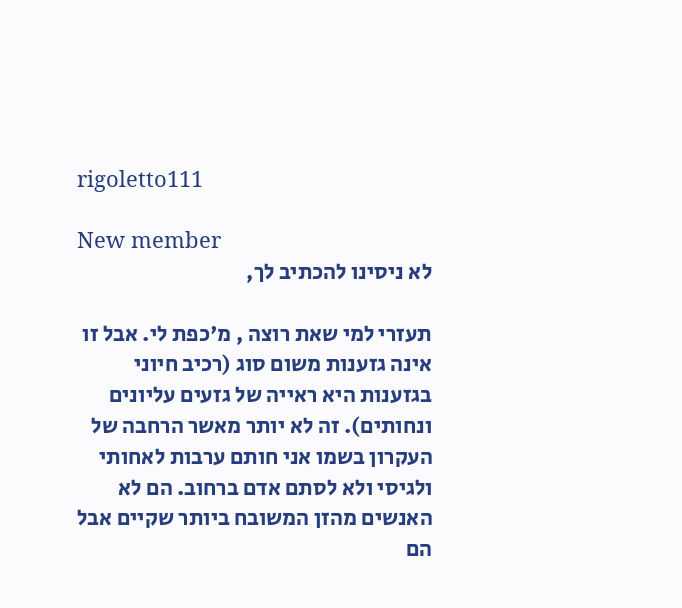rigoletto111

New member
לא ניסינו להכתיב לך,

תעזרי למי שאת רוצה , מ'כפת לי. אבל זו אינה גזענות משום סוג (רכיב חיוני בגזענות היא ראייה של גזעים עליונים ונחותים). זה לא יותר מאשר הרחבה של העקרון בשמו אני חותם ערבות לאחותי ולגיסי ולא לסתם אדם ברחוב. הם לא האנשים מהזן המשובח ביותר שקיים אבל הם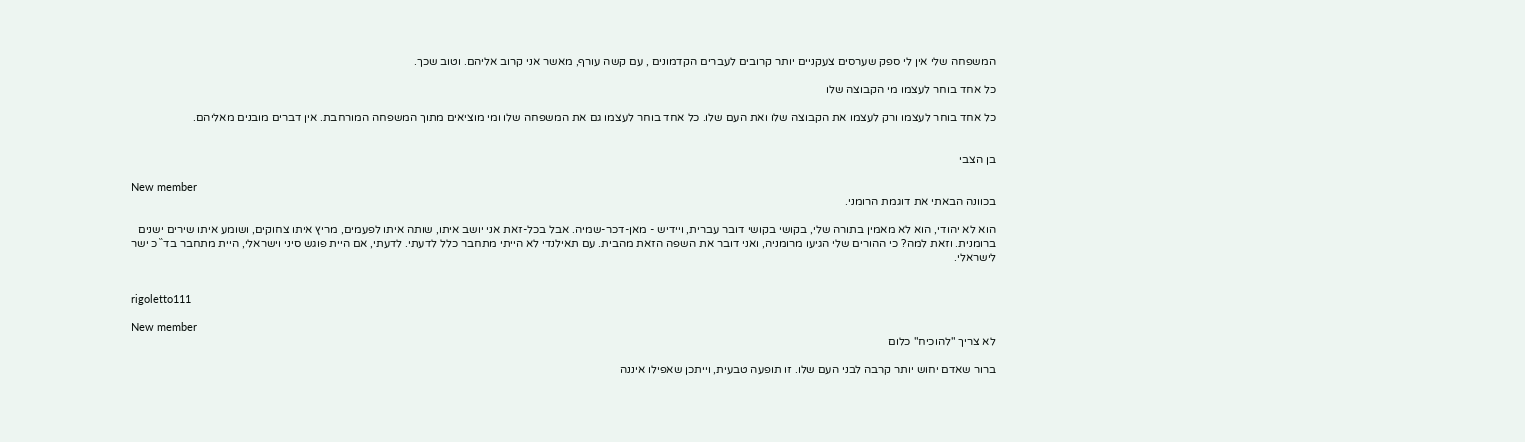המשפחה שלי אין לי ספק שערסים צעקניים יותר קרובים לעברים הקדמונים , עם קשה עורף, מאשר אני קרוב אליהם. וטוב שכך.

כל אחד בוחר לעצמו מי הקבוצה שלו

כל אחד בוחר לעצמו ורק לעצמו את הקבוצה שלו ואת העם שלו. כל אחד בוחר לעצמו גם את המשפחה שלו ומי מוציאים מתוך המשפחה המורחבת. אין דברים מובנים מאליהם.


בן הצבי

New member
בכוונה הבאתי את דוגמת הרומני.

הוא לא יהודי, הוא לא מאמין בתורה שלי, בקושי בקושי דובר עברית, ויידיש - מאן-דכר-שמיה. אבל בכל-זאת אני יושב איתו, שותה איתו לפעמים, מריץ איתו צחוקים, ושומע איתו שירים ישנים ברומנית. וזאת למה? כי ההורים שלי הגיעו מרומניה, ואני דובר את השפה הזאת מהבית. עם תאילנדי לא הייתי מתחבר כלל לדעתי. לדעתי, אם היית פוגש סיני וישראלי, היית מתחבר בד``כ ישר לישראלי.


rigoletto111

New member
לא צריך "להוכיח" כלום

ברור שאדם יחוש יותר קרבה לבני העם שלו. זו תופעה טבעית, וייתכן שאפילו איננה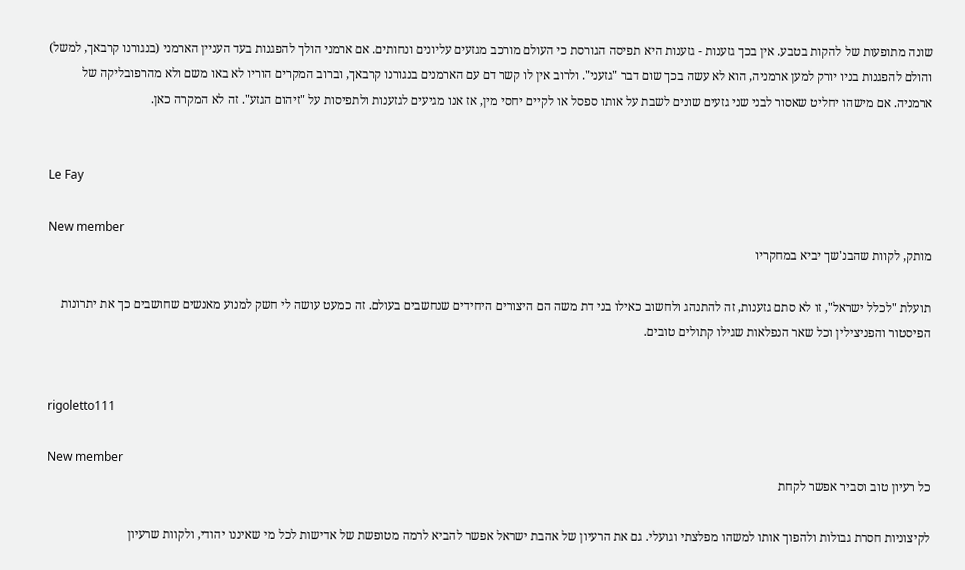שונה מתופעות של להקות בטבע. אין בכך גזענות - גזענות היא תפיסה הגורסת כי העולם מורכב מגזעים עליונים ונחותים. אם ארמני הולך להפגנות בעד העניין הארמני (בנגורנו קרבאך, למשל) והולם להפגנות בניו יורק למען ארמניה, הוא לא עשה בכך שום דבר "גזעני". ולרוב אין לו קשר דם עם הארמנים בנגורנו קרבאך, וברוב המקרים הוריו לא באו משם ולא מהרפובליקה של ארמניה. אם מישהו יחליט שאסור לבני שני גזעים שונים לשבת על אותו ספסל או לקיים יחסי מין, אז אנו מגיעים לגזענות ולתפיסות על "זיהום הגזע". זה לא המקרה כאן.


Le Fay

New member
מותק, לקוות שהבנ'שך יביא במחקריו

תועלת "לכלל ישראל", זו לא סתם גזענות, זה להתנהג ולחשוב כאילו בני דת משה הם היצורים היחידים שנחשבים בעולם. זה כמעט עושה לי חשק למנוע מאנשים שחושבים כך את יתרונות הפיסטור והפניצילין וכל שאר הנפלאות שגילו קתולים טובים.


rigoletto111

New member
כל רעיון טוב וסביר אפשר לקחת

לקיצוניות חסרת גבולות ולהפוך אותו למשהו מפלצתי וגועלי. גם את הרעיון של אהבת ישראל אפשר להביא לרמה מטופשת של אדישות לכל מי שאיננו יהודי, ולקוות שרעיון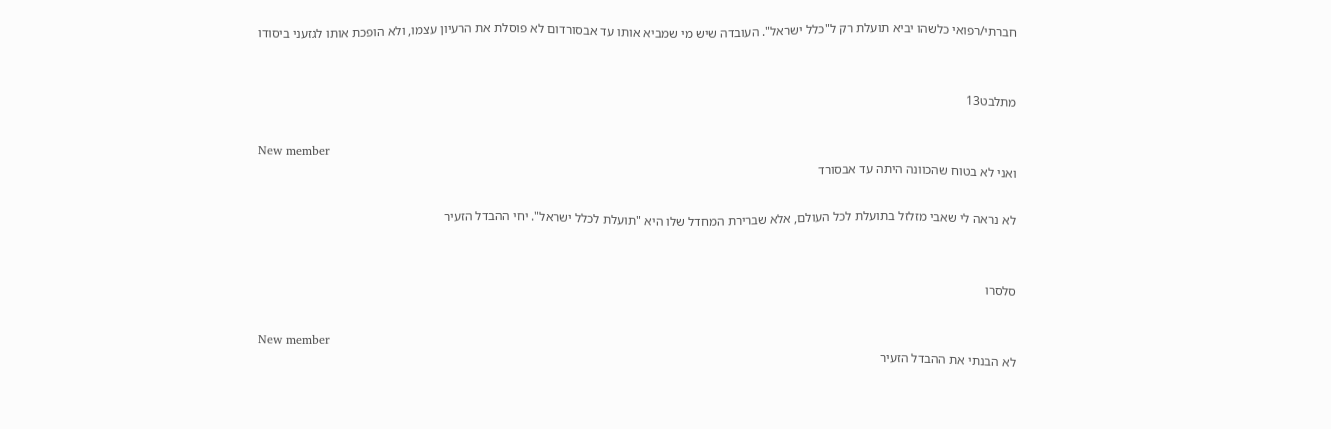חברתי/רפואי כלשהו יביא תועלת רק ל"כלל ישראל". העובדה שיש מי שמביא אותו עד אבסורדום לא פוסלת את הרעיון עצמו, ולא הופכת אותו לגזעני ביסודו


מתלבט13

New member
ואני לא בטוח שהכוונה היתה עד אבסורד

לא נראה לי שאבי מזלזל בתועלת לכל העולם, אלא שברירת המחדל שלו היא "תועלת לכלל ישראל". יחי ההבדל הזעיר


סלסרו

New member
לא הבנתי את ההבדל הזעיר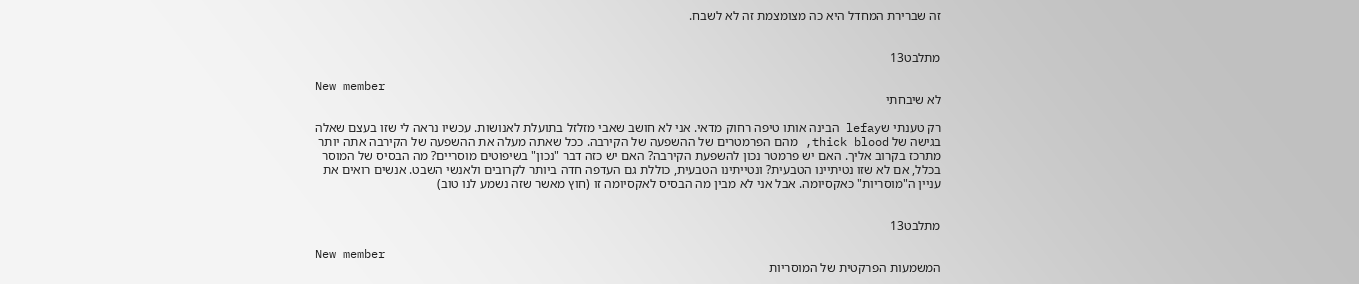זה שברירת המחדל היא כה מצומצמת זה לא לשבח.


מתלבט13

New member
לא שיבחתי

רק טענתי שlefay הבינה אותו טיפה רחוק מדאי. אני לא חושב שאבי מזלזל בתועלת לאנושות. עכשיו נראה לי שזו בעצם שאלה בגישה של thick blood, מהם הפרמטרים של ההשפעה של הקירבה. ככל שאתה מעלה את ההשפעה של הקירבה אתה יותר מתרכז בקרוב אליך. האם יש פרמטר נכון להשפעת הקירבה? האם יש כזה דבר "נכון" בשיפוטים מוסריים? מה הבסיס של המוסר בכלל, אם לא שזו נטיתיינו הטבעית? ונטייתינו הטבעית, כוללת גם העדפה חדה ביותר לקרובים ולאנשי השבט. אנשים רואים את עניין ה"מוסריות" כאקסיומה. אבל אני לא מבין מה הבסיס לאקסיומה זו (חוץ מאשר שזה נשמע לנו טוב)


מתלבט13

New member
המשמעות הפרקטית של המוסריות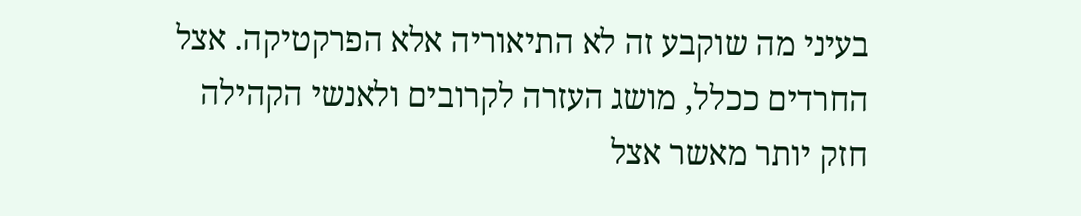בעיני מה שוקבע זה לא התיאוריה אלא הפרקטיקה. אצל החרדים ככלל, מושג העזרה לקרובים ולאנשי הקהילה חזק יותר מאשר אצל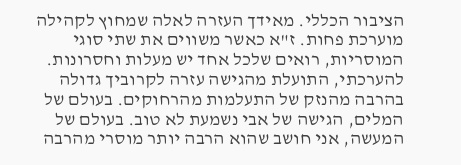הציבור הכללי. מאידך העזרה לאלה שמחוץ לקהילה מוערכת פחות. ז"א כאשר משווים את שתי סוגי המוסריות, רואים שלכל אחד יש מעלות וחסרונות. להערכתי, התועלת מהגישה עזרה לקרוביך גדולה בהרבה מהנזק של התעלמות מהרחוקים. בעולם של המלים, הגישה של אבי נשמעת לא טוב. בעולם של המעשה, אני חושב שהוא הרבה יותר מוסרי מהרבה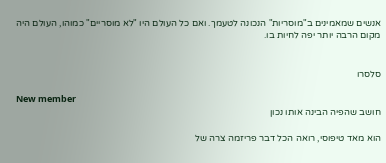אנשים שמאמינים ב"מוסריות" הנכונה לטעמך. ואם כל העולם היו "לא מוסריים" כמוהו, העולם היה מקום הרבה יותר יפה לחיות בו.


סלסרו

New member
חושב שהפיה הבינה אותו נכון

הוא מאד טיפוסי, רואה הכל דבר פריזמה צרה של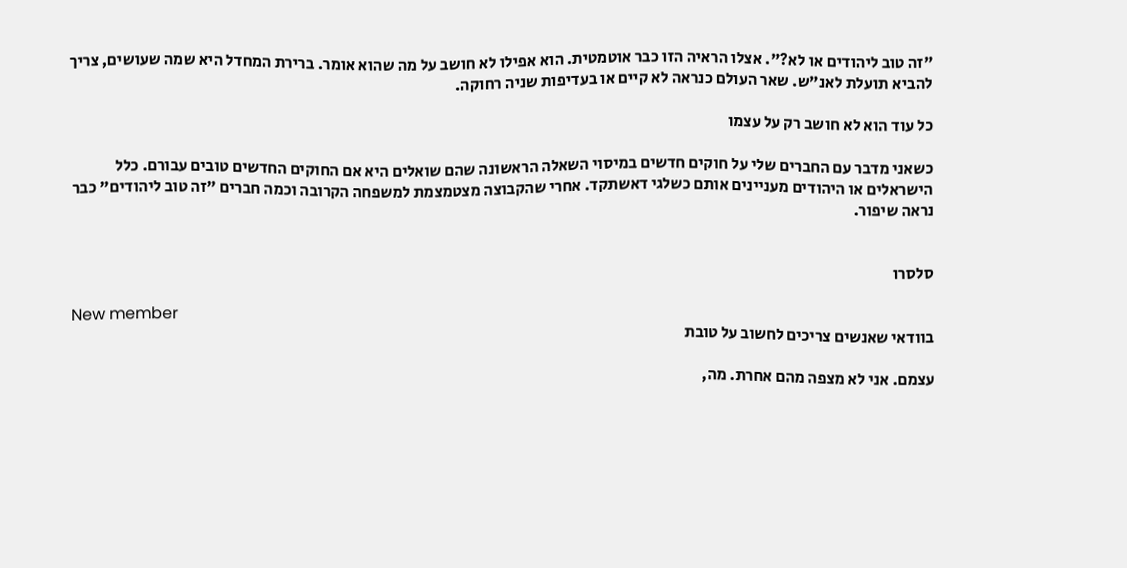"זה טוב ליהודים או לא?". אצלו הראיה הזו כבר אוטמטית. הוא אפילו לא חושב על מה שהוא אומר. ברירת המחדל היא שמה שעושים, צריך להביא תועלת לאנ"ש. שאר העולם כנראה לא קיים או בעדיפות שניה רחוקה.

כל עוד הוא לא חושב רק על עצמו

כשאני מדבר עם החברים שלי על חוקים חדשים במיסוי השאלה הראשונה שהם שואלים היא אם החוקים החדשים טובים עבורם. כלל הישראלים או היהודים מעניינים אותם כשלגי דאשתקד. אחרי שהקבוצה מצטמצמת למשפחה הקרובה וכמה חברים "זה טוב ליהודים" כבר נראה שיפור.


סלסרו

New member
בוודאי שאנשים צריכים לחשוב על טובת

עצמם. אני לא מצפה מהם אחרת. מה,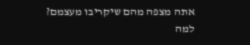אתה מצפה מהם שיקריבו מעצמם? למה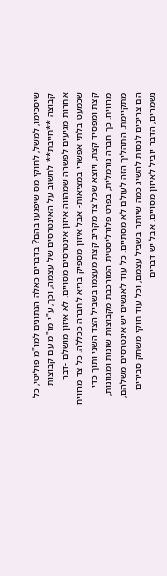שיסכימו, למשל, לחוקי מס שיפגעו בהם? בדברים כאלה הנתונים למו"מ פוליטי, כל קבוצה **חייבת** לחשוב על האינטרסים של עצמה, וכך, ע"י מו"מ עם קבוצות אחרות מגיעים לפשרה שמהווה איזון אינטרסים מסויים. לא איזון מושלם -דבר שכמעט בלתי אפשרי במציאות- אבל איזון מספיק בריא לחברה ככללה. כל צד מרוויח קצת ומפסיד קצת, ויוצא שכל צד מקריב קצת מעצמו בשביל הצד השני ותוך כדי מרוויח. כך חברה נורמלית, בפרט פלורליסטית המורכבת מקבוצות שונות ומגוונות, מתקיימת. התהליך הזה לעולם לא מסתיים. כל עוד לאנשים יש אינטרסים משלהם, הם צריכים לנסות להשיג כמה שיותר בשביל עצמם, וכל עוד חוקי משחק סבירים נשמרים, הדבר יוביל לאיזון מסויים. אבל יש דברים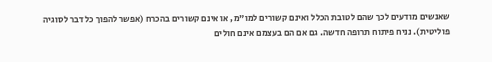שאנשים מודעים לכך שהם לטובת הכלל ואינם קשורים למו"מ, או אינם קשורים בהכרח (אפשר להפוך כל דבר לסוגיה פוליטית). נניח פיתוח תרופה חדשה. גם אם הם בעצמם אינם חולים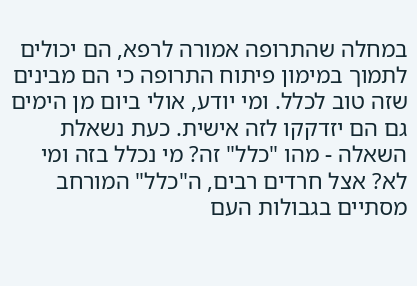במחלה שהתרופה אמורה לרפא, הם יכולים לתמוך במימון פיתוח התרופה כי הם מבינים שזה טוב לכלל. ומי יודע, אולי ביום מן הימים גם הם יזדקקו לזה אישית. כעת נשאלת השאלה - מהו "כלל" זה? מי נכלל בזה ומי לא? אצל חרדים רבים, ה"כלל" המורחב מסתיים בגבולות העם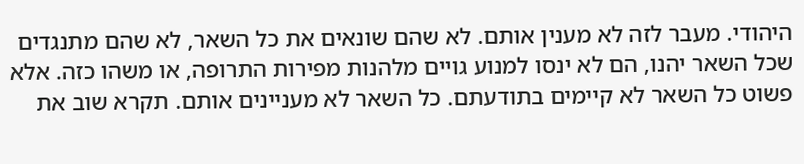היהודי. מעבר לזה לא מענין אותם. לא שהם שונאים את כל השאר, לא שהם מתנגדים שכל השאר יהנו, הם לא ינסו למנוע גויים מלהנות מפירות התרופה, או משהו כזה. אלא פשוט כל השאר לא קיימים בתודעתם. כל השאר לא מעניינים אותם. תקרא שוב את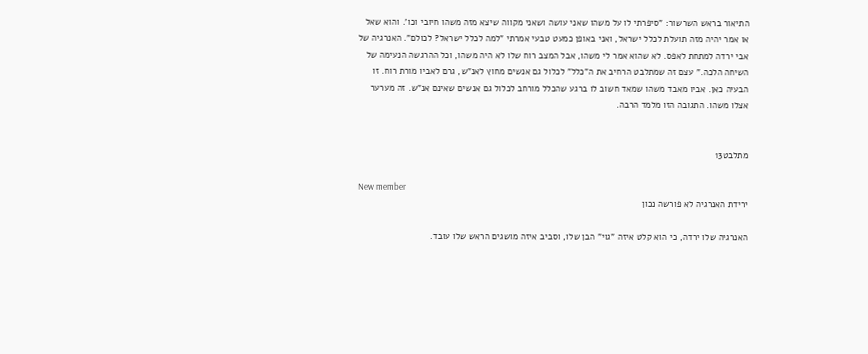התיאור בראש השרשור: "סיפרתי לו על משהו שאני עושה ושאני מקווה שיצא מזה משהו חיובי וכו'. והוא שאל או אמר יהיה מזה תועלת לכלל ישראל, ואני באופן כמעט טבעי אמרתי "למה לכלל ישראל? לכולם". האנרגיה של אבי ירדה למתחת לאפס. לא שהוא אמר לי משהו, אבל המצב רוח שלו לא היה משהו, וכל ההרגשה הנעימה של השיחה הלכה." עצם זה שמתלבט הרחיב את ה"כלל" לכלול גם אנשים מחוץ לאנ"ש, גרם לאביו מורת רוח. זו הבעיה כאן. אביו מאבד משהו שמאד חשוב לו ברגע שהכלל מורחב לכלול גם אנשים שאינם אנ"ש. זה מערער אצלו משהו. התגובה הזו מלמד הרבה.


מתלבט13

New member
ירידת האנרגיה לא פורשה נכון

האנרגיה שלו ירדה, כי הוא קלט איזה "גוי" הבן שלו, וסביב איזה מושגים הראש שלו עובד.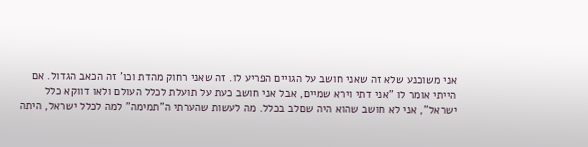אני משוכנע שלא זה שאני חושב על הגויים הפריע לו. זה שאני רחוק מהדת וכו' זה הכאב הגדול. אם הייתי אומר לו "אני דתי וירא שמיים, אבל אני חושב כעת על תועלת לכלל העולם ולאו דווקא כלל ישראל", אני לא חושב שהוא היה שםלב בכלל. מה לעשות שהערתי ה"תמימה" למה לכלל ישראל, היתה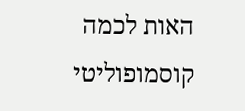האות לכמה קוסמופוליטי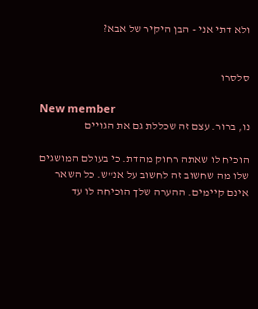ולא דתי אני - הבן היקיר של אבא?


סלסרו

New member
נו, ברור. עצם זה שכללת גם את הגויים

הוכיח לו שאתה רחוק מהדת. כי בעולם המושגים שלו מה שחשוב זה לחשוב על אנ"ש. כל השאר אינם קיימים. ההערה שלך הוכיחה לו עד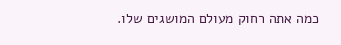כמה אתה רחוק מעולם המושגים שלו.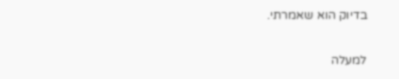בדיוק הוא שאמרתי.

למעלה